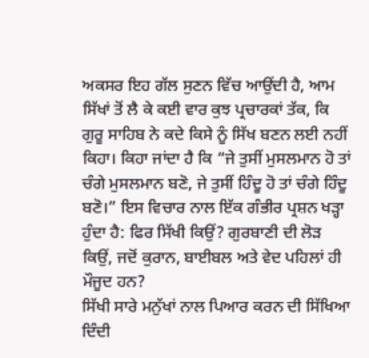ਅਕਸਰ ਇਹ ਗੱਲ ਸੁਣਨ ਵਿੱਚ ਆਉਂਦੀ ਹੈ, ਆਮ ਸਿੱਖਾਂ ਤੋਂ ਲੈ ਕੇ ਕਈ ਵਾਰ ਕੁਝ ਪ੍ਰਚਾਰਕਾਂ ਤੱਕ, ਕਿ ਗੁਰੂ ਸਾਹਿਬ ਨੇ ਕਦੇ ਕਿਸੇ ਨੂੰ ਸਿੱਖ ਬਣਨ ਲਈ ਨਹੀਂ ਕਿਹਾ। ਕਿਹਾ ਜਾਂਦਾ ਹੈ ਕਿ “ਜੇ ਤੁਸੀਂ ਮੁਸਲਮਾਨ ਹੋ ਤਾਂ ਚੰਗੇ ਮੁਸਲਮਾਨ ਬਣੋ, ਜੇ ਤੁਸੀਂ ਹਿੰਦੂ ਹੋ ਤਾਂ ਚੰਗੇ ਹਿੰਦੂ ਬਣੋ।” ਇਸ ਵਿਚਾਰ ਨਾਲ ਇੱਕ ਗੰਭੀਰ ਪ੍ਰਸ਼ਨ ਖੜ੍ਹਾ ਹੁੰਦਾ ਹੈ: ਫਿਰ ਸਿੱਖੀ ਕਿਉਂ? ਗੁਰਬਾਣੀ ਦੀ ਲੋੜ ਕਿਉਂ, ਜਦੋਂ ਕੁਰਾਨ, ਬਾਈਬਲ ਅਤੇ ਵੇਦ ਪਹਿਲਾਂ ਹੀ ਮੌਜੂਦ ਹਨ?
ਸਿੱਖੀ ਸਾਰੇ ਮਨੁੱਖਾਂ ਨਾਲ ਪਿਆਰ ਕਰਨ ਦੀ ਸਿੱਖਿਆ ਦਿੰਦੀ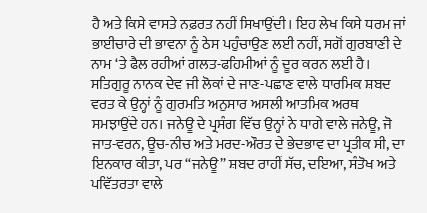ਹੈ ਅਤੇ ਕਿਸੇ ਵਾਸਤੇ ਨਫ਼ਰਤ ਨਹੀਂ ਸਿਖਾਉਂਦੀ। ਇਹ ਲੇਖ ਕਿਸੇ ਧਰਮ ਜਾਂ ਭਾਈਚਾਰੇ ਦੀ ਭਾਵਨਾ ਨੂੰ ਠੇਸ ਪਹੁੰਚਾਉਣ ਲਈ ਨਹੀਂ, ਸਗੋਂ ਗੁਰਬਾਣੀ ਦੇ ਨਾਮ ‘ਤੇ ਫੈਲ ਰਹੀਆਂ ਗਲਤ-ਫਹਿਮੀਆਂ ਨੂੰ ਦੂਰ ਕਰਨ ਲਈ ਹੈ।
ਸਤਿਗੁਰੂ ਨਾਨਕ ਦੇਵ ਜੀ ਲੋਕਾਂ ਦੇ ਜਾਣ-ਪਛਾਣ ਵਾਲੇ ਧਾਰਮਿਕ ਸ਼ਬਦ ਵਰਤ ਕੇ ਉਨ੍ਹਾਂ ਨੂੰ ਗੁਰਮਤਿ ਅਨੁਸਾਰ ਅਸਲੀ ਆਤਮਿਕ ਅਰਥ ਸਮਝਾਉਂਦੇ ਹਨ। ਜਨੇਊ ਦੇ ਪ੍ਰਸੰਗ ਵਿੱਚ ਉਨ੍ਹਾਂ ਨੇ ਧਾਗੇ ਵਾਲੇ ਜਨੇਊ, ਜੋ ਜਾਤ-ਵਰਨ, ਊਚ-ਨੀਚ ਅਤੇ ਮਰਦ-ਔਰਤ ਦੇ ਭੇਦਭਾਵ ਦਾ ਪ੍ਰਤੀਕ ਸੀ, ਦਾ ਇਨਕਾਰ ਕੀਤਾ, ਪਰ “ਜਨੇਊ” ਸ਼ਬਦ ਰਾਹੀਂ ਸੱਚ, ਦਇਆ, ਸੰਤੋਖ ਅਤੇ ਪਵਿੱਤਰਤਾ ਵਾਲੇ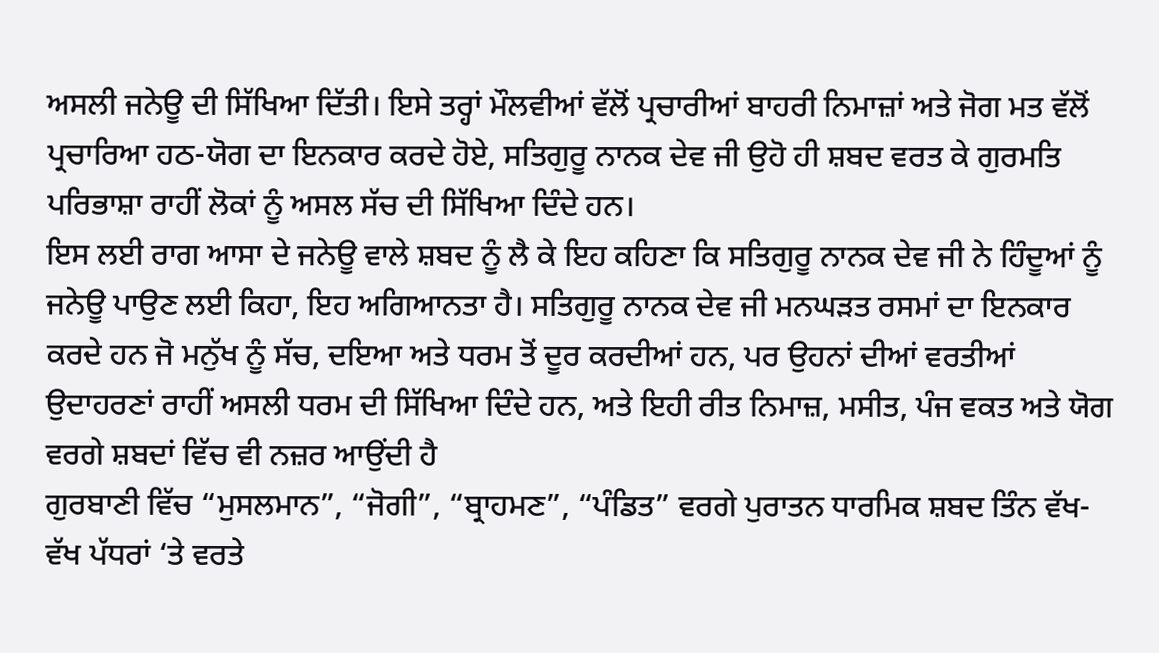ਅਸਲੀ ਜਨੇਊ ਦੀ ਸਿੱਖਿਆ ਦਿੱਤੀ। ਇਸੇ ਤਰ੍ਹਾਂ ਮੌਲਵੀਆਂ ਵੱਲੋਂ ਪ੍ਰਚਾਰੀਆਂ ਬਾਹਰੀ ਨਿਮਾਜ਼ਾਂ ਅਤੇ ਜੋਗ ਮਤ ਵੱਲੋਂ ਪ੍ਰਚਾਰਿਆ ਹਠ-ਯੋਗ ਦਾ ਇਨਕਾਰ ਕਰਦੇ ਹੋਏ, ਸਤਿਗੁਰੂ ਨਾਨਕ ਦੇਵ ਜੀ ਉਹੋ ਹੀ ਸ਼ਬਦ ਵਰਤ ਕੇ ਗੁਰਮਤਿ ਪਰਿਭਾਸ਼ਾ ਰਾਹੀਂ ਲੋਕਾਂ ਨੂੰ ਅਸਲ ਸੱਚ ਦੀ ਸਿੱਖਿਆ ਦਿੰਦੇ ਹਨ।
ਇਸ ਲਈ ਰਾਗ ਆਸਾ ਦੇ ਜਨੇਊ ਵਾਲੇ ਸ਼ਬਦ ਨੂੰ ਲੈ ਕੇ ਇਹ ਕਹਿਣਾ ਕਿ ਸਤਿਗੁਰੂ ਨਾਨਕ ਦੇਵ ਜੀ ਨੇ ਹਿੰਦੂਆਂ ਨੂੰ ਜਨੇਊ ਪਾਉਣ ਲਈ ਕਿਹਾ, ਇਹ ਅਗਿਆਨਤਾ ਹੈ। ਸਤਿਗੁਰੂ ਨਾਨਕ ਦੇਵ ਜੀ ਮਨਘੜਤ ਰਸਮਾਂ ਦਾ ਇਨਕਾਰ ਕਰਦੇ ਹਨ ਜੋ ਮਨੁੱਖ ਨੂੰ ਸੱਚ, ਦਇਆ ਅਤੇ ਧਰਮ ਤੋਂ ਦੂਰ ਕਰਦੀਆਂ ਹਨ, ਪਰ ਉਹਨਾਂ ਦੀਆਂ ਵਰਤੀਆਂ ਉਦਾਹਰਣਾਂ ਰਾਹੀਂ ਅਸਲੀ ਧਰਮ ਦੀ ਸਿੱਖਿਆ ਦਿੰਦੇ ਹਨ, ਅਤੇ ਇਹੀ ਰੀਤ ਨਿਮਾਜ਼, ਮਸੀਤ, ਪੰਜ ਵਕਤ ਅਤੇ ਯੋਗ ਵਰਗੇ ਸ਼ਬਦਾਂ ਵਿੱਚ ਵੀ ਨਜ਼ਰ ਆਉਂਦੀ ਹੈ
ਗੁਰਬਾਣੀ ਵਿੱਚ “ਮੁਸਲਮਾਨ”, “ਜੋਗੀ”, “ਬ੍ਰਾਹਮਣ”, “ਪੰਡਿਤ” ਵਰਗੇ ਪੁਰਾਤਨ ਧਾਰਮਿਕ ਸ਼ਬਦ ਤਿੰਨ ਵੱਖ-ਵੱਖ ਪੱਧਰਾਂ ‘ਤੇ ਵਰਤੇ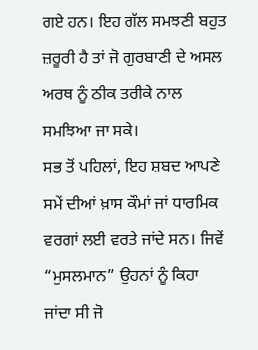ਗਏ ਹਨ। ਇਹ ਗੱਲ ਸਮਝਣੀ ਬਹੁਤ ਜ਼ਰੂਰੀ ਹੈ ਤਾਂ ਜੋ ਗੁਰਬਾਣੀ ਦੇ ਅਸਲ ਅਰਥ ਨੂੰ ਠੀਕ ਤਰੀਕੇ ਨਾਲ ਸਮਝਿਆ ਜਾ ਸਕੇ।
ਸਭ ਤੋਂ ਪਹਿਲਾਂ, ਇਹ ਸ਼ਬਦ ਆਪਣੇ ਸਮੇਂ ਦੀਆਂ ਖ਼ਾਸ ਕੌਮਾਂ ਜਾਂ ਧਾਰਮਿਕ ਵਰਗਾਂ ਲਈ ਵਰਤੇ ਜਾਂਦੇ ਸਨ। ਜਿਵੇਂ “ਮੁਸਲਮਾਨ” ਉਹਨਾਂ ਨੂੰ ਕਿਹਾ ਜਾਂਦਾ ਸੀ ਜੋ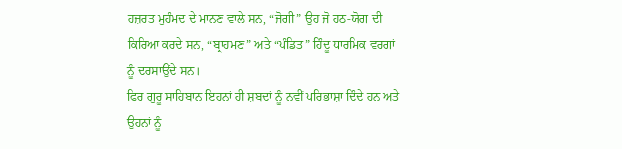ਹਜ਼ਰਤ ਮੁਹੰਮਦ ਦੇ ਮਾਨਣ ਵਾਲੇ ਸਨ, “ਜੋਗੀ” ਉਹ ਜੋ ਹਠ-ਯੋਗ ਦੀ ਕਿਰਿਆ ਕਰਦੇ ਸਨ, “ਬ੍ਰਾਹਮਣ” ਅਤੇ “ਪੰਡਿਤ” ਹਿੰਦੂ ਧਾਰਮਿਕ ਵਰਗਾਂ ਨੂੰ ਦਰਸਾਉਂਦੇ ਸਨ।
ਫਿਰ ਗੁਰੂ ਸਾਹਿਬਾਨ ਇਹਨਾਂ ਹੀ ਸ਼ਬਦਾਂ ਨੂੰ ਨਵੀਂ ਪਰਿਭਾਸ਼ਾ ਦਿੰਦੇ ਹਨ ਅਤੇ ਉਹਨਾਂ ਨੂੰ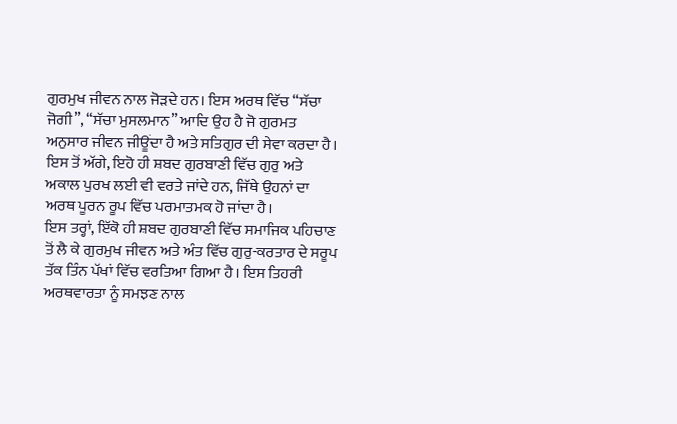ਗੁਰਮੁਖ ਜੀਵਨ ਨਾਲ ਜੋੜਦੇ ਹਨ। ਇਸ ਅਰਥ ਵਿੱਚ “ਸੱਚਾ ਜੋਗੀ”, “ਸੱਚਾ ਮੁਸਲਮਾਨ” ਆਦਿ ਉਹ ਹੈ ਜੋ ਗੁਰਮਤ ਅਨੁਸਾਰ ਜੀਵਨ ਜੀਊਂਦਾ ਹੈ ਅਤੇ ਸਤਿਗੁਰ ਦੀ ਸੇਵਾ ਕਰਦਾ ਹੈ।
ਇਸ ਤੋਂ ਅੱਗੇ, ਇਹੋ ਹੀ ਸ਼ਬਦ ਗੁਰਬਾਣੀ ਵਿੱਚ ਗੁਰੁ ਅਤੇ ਅਕਾਲ ਪੁਰਖ ਲਈ ਵੀ ਵਰਤੇ ਜਾਂਦੇ ਹਨ, ਜਿੱਥੇ ਉਹਨਾਂ ਦਾ ਅਰਥ ਪੂਰਨ ਰੂਪ ਵਿੱਚ ਪਰਮਾਤਮਕ ਹੋ ਜਾਂਦਾ ਹੈ।
ਇਸ ਤਰ੍ਹਾਂ, ਇੱਕੋ ਹੀ ਸ਼ਬਦ ਗੁਰਬਾਣੀ ਵਿੱਚ ਸਮਾਜਿਕ ਪਹਿਚਾਣ ਤੋਂ ਲੈ ਕੇ ਗੁਰਮੁਖ ਜੀਵਨ ਅਤੇ ਅੰਤ ਵਿੱਚ ਗੁਰੁ-ਕਰਤਾਰ ਦੇ ਸਰੂਪ ਤੱਕ ਤਿੰਨ ਪੱਖਾਂ ਵਿੱਚ ਵਰਤਿਆ ਗਿਆ ਹੈ। ਇਸ ਤਿਹਰੀ ਅਰਥਵਾਰਤਾ ਨੂੰ ਸਮਝਣ ਨਾਲ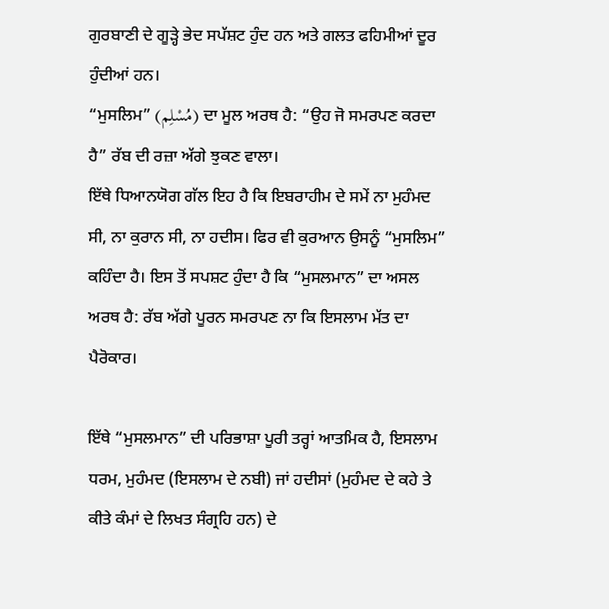ਗੁਰਬਾਣੀ ਦੇ ਗੂੜ੍ਹੇ ਭੇਦ ਸਪੱਸ਼ਟ ਹੁੰਦ ਹਨ ਅਤੇ ਗਲਤ ਫਹਿਮੀਆਂ ਦੂਰ ਹੁੰਦੀਆਂ ਹਨ।
“ਮੁਸਲਿਮ” (مُسْلِم) ਦਾ ਮੂਲ ਅਰਥ ਹੈ: “ਉਹ ਜੋ ਸਮਰਪਣ ਕਰਦਾ ਹੈ” ਰੱਬ ਦੀ ਰਜ਼ਾ ਅੱਗੇ ਝੁਕਣ ਵਾਲਾ।
ਇੱਥੇ ਧਿਆਨਯੋਗ ਗੱਲ ਇਹ ਹੈ ਕਿ ਇਬਰਾਹੀਮ ਦੇ ਸਮੇਂ ਨਾ ਮੁਹੰਮਦ ਸੀ, ਨਾ ਕੁਰਾਨ ਸੀ, ਨਾ ਹਦੀਸ। ਫਿਰ ਵੀ ਕੁਰਆਨ ਉਸਨੂੰ “ਮੁਸਲਿਮ” ਕਹਿੰਦਾ ਹੈ। ਇਸ ਤੋਂ ਸਪਸ਼ਟ ਹੁੰਦਾ ਹੈ ਕਿ “ਮੁਸਲਮਾਨ” ਦਾ ਅਸਲ ਅਰਥ ਹੈ: ਰੱਬ ਅੱਗੇ ਪੂਰਨ ਸਮਰਪਣ ਨਾ ਕਿ ਇਸਲਾਮ ਮੱਤ ਦਾ ਪੈਰੋਕਾਰ।

ਇੱਥੇ “ਮੁਸਲਮਾਨ” ਦੀ ਪਰਿਭਾਸ਼ਾ ਪੂਰੀ ਤਰ੍ਹਾਂ ਆਤਮਿਕ ਹੈ, ਇਸਲਾਮ ਧਰਮ, ਮੁਹੰਮਦ (ਇਸਲਾਮ ਦੇ ਨਬੀ) ਜਾਂ ਹਦੀਸਾਂ (ਮੁਹੰਮਦ ਦੇ ਕਹੇ ਤੇ ਕੀਤੇ ਕੰਮਾਂ ਦੇ ਲਿਖਤ ਸੰਗ੍ਰਹਿ ਹਨ) ਦੇ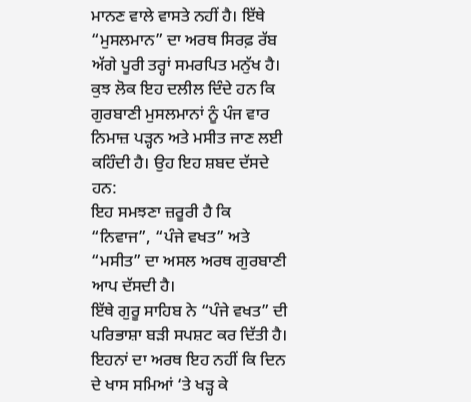ਮਾਨਣ ਵਾਲੇ ਵਾਸਤੇ ਨਹੀਂ ਹੈ। ਇੱਥੇ “ਮੁਸਲਮਾਨ” ਦਾ ਅਰਥ ਸਿਰਫ਼ ਰੱਬ ਅੱਗੇ ਪੂਰੀ ਤਰ੍ਹਾਂ ਸਮਰਪਿਤ ਮਨੁੱਖ ਹੈ।
ਕੁਝ ਲੋਕ ਇਹ ਦਲੀਲ ਦਿੰਦੇ ਹਨ ਕਿ ਗੁਰਬਾਣੀ ਮੁਸਲਮਾਨਾਂ ਨੂੰ ਪੰਜ ਵਾਰ ਨਿਮਾਜ਼ ਪੜ੍ਹਨ ਅਤੇ ਮਸੀਤ ਜਾਣ ਲਈ ਕਹਿੰਦੀ ਹੈ। ਉਹ ਇਹ ਸ਼ਬਦ ਦੱਸਦੇ ਹਨ:
ਇਹ ਸਮਝਣਾ ਜ਼ਰੂਰੀ ਹੈ ਕਿ “ਨਿਵਾਜ”, “ਪੰਜੇ ਵਖਤ” ਅਤੇ “ਮਸੀਤ” ਦਾ ਅਸਲ ਅਰਥ ਗੁਰਬਾਣੀ ਆਪ ਦੱਸਦੀ ਹੈ।
ਇੱਥੇ ਗੁਰੂ ਸਾਹਿਬ ਨੇ “ਪੰਜੇ ਵਖਤ” ਦੀ ਪਰਿਭਾਸ਼ਾ ਬੜੀ ਸਪਸ਼ਟ ਕਰ ਦਿੱਤੀ ਹੈ। ਇਹਨਾਂ ਦਾ ਅਰਥ ਇਹ ਨਹੀਂ ਕਿ ਦਿਨ ਦੇ ਖਾਸ ਸਮਿਆਂ ‘ਤੇ ਖੜ੍ਹ ਕੇ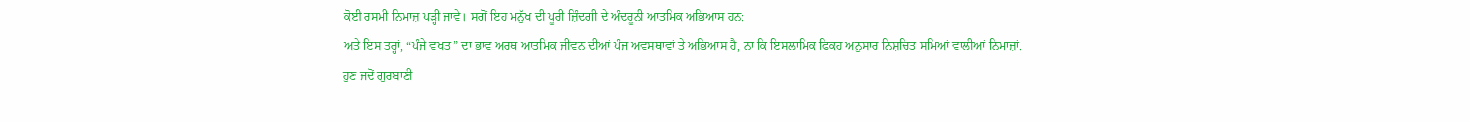ਕੋਈ ਰਸਮੀ ਨਿਮਾਜ਼ ਪੜ੍ਹੀ ਜਾਵੇ। ਸਗੋਂ ਇਹ ਮਨੁੱਖ ਦੀ ਪੂਰੀ ਜ਼ਿੰਦਗੀ ਦੇ ਅੰਦਰੂਨੀ ਆਤਮਿਕ ਅਭਿਆਸ ਹਨ:
ਅਤੇ ਇਸ ਤਰ੍ਹਾਂ, “ਪੰਜੇ ਵਖਤ” ਦਾ ਭਾਵ ਅਰਥ ਆਤਮਿਕ ਜੀਵਨ ਦੀਆਂ ਪੰਜ ਅਵਸਥਾਵਾਂ ਤੇ ਅਭਿਆਸ ਹੈ, ਨਾ ਕਿ ਇਸਲਾਮਿਕ ਫਿਕਹ ਅਨੁਸਾਰ ਨਿਸ਼ਚਿਤ ਸਮਿਆਂ ਵਾਲੀਆਂ ਨਿਮਾਜ਼ਾਂ.
ਹੁਣ ਜਦੋਂ ਗੁਰਬਾਣੀ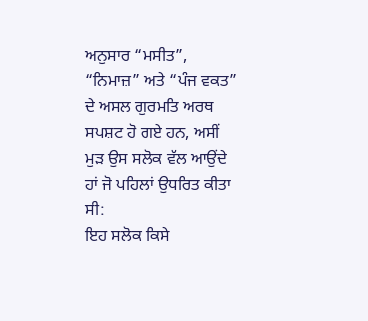ਅਨੁਸਾਰ “ਮਸੀਤ”, “ਨਿਮਾਜ਼” ਅਤੇ “ਪੰਜ ਵਕਤ” ਦੇ ਅਸਲ ਗੁਰਮਤਿ ਅਰਥ ਸਪਸ਼ਟ ਹੋ ਗਏ ਹਨ, ਅਸੀਂ ਮੁੜ ਉਸ ਸਲੋਕ ਵੱਲ ਆਉਂਦੇ ਹਾਂ ਜੋ ਪਹਿਲਾਂ ਉਧਰਿਤ ਕੀਤਾ ਸੀ:
ਇਹ ਸਲੋਕ ਕਿਸੇ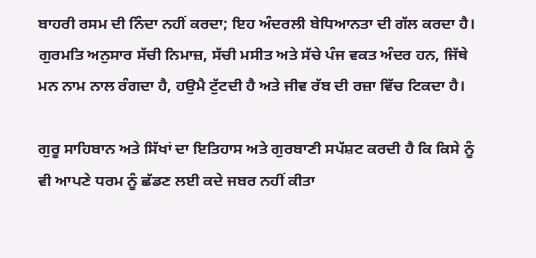ਬਾਹਰੀ ਰਸਮ ਦੀ ਨਿੰਦਾ ਨਹੀਂ ਕਰਦਾ; ਇਹ ਅੰਦਰਲੀ ਬੇਧਿਆਨਤਾ ਦੀ ਗੱਲ ਕਰਦਾ ਹੈ। ਗੁਰਮਤਿ ਅਨੁਸਾਰ ਸੱਚੀ ਨਿਮਾਜ਼, ਸੱਚੀ ਮਸੀਤ ਅਤੇ ਸੱਚੇ ਪੰਜ ਵਕਤ ਅੰਦਰ ਹਨ, ਜਿੱਥੇ ਮਨ ਨਾਮ ਨਾਲ ਰੰਗਦਾ ਹੈ, ਹਉਮੈ ਟੁੱਟਦੀ ਹੈ ਅਤੇ ਜੀਵ ਰੱਬ ਦੀ ਰਜ਼ਾ ਵਿੱਚ ਟਿਕਦਾ ਹੈ।

ਗੁਰੂ ਸਾਹਿਬਾਨ ਅਤੇ ਸਿੱਖਾਂ ਦਾ ਇਤਿਹਾਸ ਅਤੇ ਗੁਰਬਾਣੀ ਸਪੱਸ਼ਟ ਕਰਦੀ ਹੈ ਕਿ ਕਿਸੇ ਨੂੰ ਵੀ ਆਪਣੇ ਧਰਮ ਨੂੰ ਛੱਡਣ ਲਈ ਕਦੇ ਜਬਰ ਨਹੀਂ ਕੀਤਾ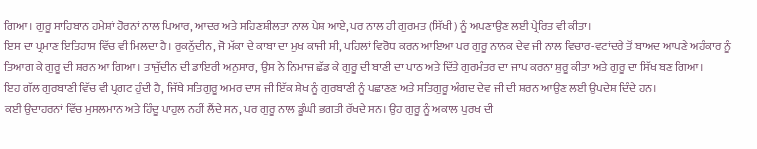ਗਿਆ। ਗੁਰੂ ਸਾਹਿਬਾਨ ਹਮੇਸ਼ਾਂ ਹੋਰਨਾਂ ਨਾਲ ਪਿਆਰ, ਆਦਰ ਅਤੇ ਸਹਿਣਸ਼ੀਲਤਾ ਨਾਲ ਪੇਸ਼ ਆਏ, ਪਰ ਨਾਲ ਹੀ ਗੁਰਮਤ (ਸਿੱਖੀ) ਨੂੰ ਅਪਣਾਉਣ ਲਈ ਪ੍ਰੇਰਿਤ ਵੀ ਕੀਤਾ।
ਇਸ ਦਾ ਪ੍ਰਮਾਣ ਇਤਿਹਾਸ ਵਿੱਚ ਵੀ ਮਿਲਦਾ ਹੈ। ਰੁਕਨੁੱਦੀਨ, ਜੋ ਮੱਕਾ ਦੇ ਕਾਬਾ ਦਾ ਮੁਖ ਕਾਜੀ ਸੀ, ਪਹਿਲਾਂ ਵਿਰੋਧ ਕਰਨ ਆਇਆ ਪਰ ਗੁਰੂ ਨਾਨਕ ਦੇਵ ਜੀ ਨਾਲ ਵਿਚਾਰ-ਵਟਾਂਦਰੇ ਤੋਂ ਬਾਅਦ ਆਪਣੇ ਅਹੰਕਾਰ ਨੂੰ ਤਿਆਗ ਕੇ ਗੁਰੂ ਦੀ ਸ਼ਰਨ ਆ ਗਿਆ। ਤਾਜੁੱਦੀਨ ਦੀ ਡਾਇਰੀ ਅਨੁਸਾਰ, ਉਸ ਨੇ ਨਿਮਾਜ ਛੱਡ ਕੇ ਗੁਰੂ ਦੀ ਬਾਣੀ ਦਾ ਪਾਠ ਅਤੇ ਦਿੱਤੇ ਗੁਰਮੰਤਰ ਦਾ ਜਾਪ ਕਰਨਾ ਸ਼ੁਰੂ ਕੀਤਾ ਅਤੇ ਗੁਰੂ ਦਾ ਸਿੱਖ ਬਣ ਗਿਆ।
ਇਹ ਗੱਲ ਗੁਰਬਾਣੀ ਵਿੱਚ ਵੀ ਪ੍ਰਗਟ ਹੁੰਦੀ ਹੈ, ਜਿੱਥੇ ਸਤਿਗੁਰੂ ਅਮਰ ਦਾਸ ਜੀ ਇੱਕ ਸ਼ੇਖ ਨੂੰ ਗੁਰਬਾਣੀ ਨੂੰ ਪਛਾਣਣ ਅਤੇ ਸਤਿਗੁਰੂ ਅੰਗਦ ਦੇਵ ਜੀ ਦੀ ਸ਼ਰਨ ਆਉਣ ਲਈ ਉਪਦੇਸ਼ ਦਿੰਦੇ ਹਨ।
ਕਈ ਉਦਾਹਰਨਾਂ ਵਿੱਚ ਮੁਸਲਮਾਨ ਅਤੇ ਹਿੰਦੂ ਪਾਹੁਲ ਨਹੀਂ ਲੈਂਦੇ ਸਨ, ਪਰ ਗੁਰੂ ਨਾਲ ਡੂੰਘੀ ਭਗਤੀ ਰੱਖਦੇ ਸਨ। ਉਹ ਗੁਰੂ ਨੂੰ ਅਕਾਲ ਪੁਰਖ ਦੀ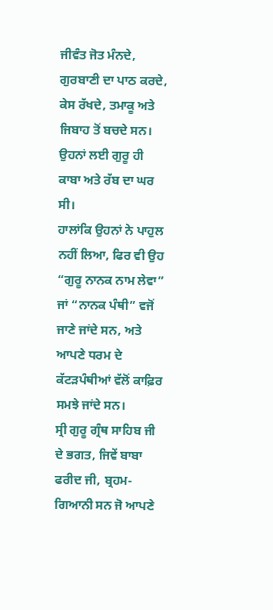ਜੀਵੰਤ ਜੋਤ ਮੰਨਦੇ, ਗੁਰਬਾਣੀ ਦਾ ਪਾਠ ਕਰਦੇ, ਕੇਸ ਰੱਖਦੇ, ਤਮਾਕੂ ਅਤੇ ਜਿਬਾਹ ਤੋਂ ਬਚਦੇ ਸਨ। ਉਹਨਾਂ ਲਈ ਗੁਰੂ ਹੀ ਕਾਬਾ ਅਤੇ ਰੱਬ ਦਾ ਘਰ ਸੀ।
ਹਾਲਾਂਕਿ ਉਹਨਾਂ ਨੇ ਪਾਹੁਲ ਨਹੀਂ ਲਿਆ, ਫਿਰ ਵੀ ਉਹ “ਗੁਰੂ ਨਾਨਕ ਨਾਮ ਲੇਵਾ” ਜਾਂ “ਨਾਨਕ ਪੰਥੀ” ਵਜੋਂ ਜਾਣੇ ਜਾਂਦੇ ਸਨ, ਅਤੇ ਆਪਣੇ ਧਰਮ ਦੇ ਕੱਟੜਪੰਥੀਆਂ ਵੱਲੋਂ ਕਾਫ਼ਿਰ ਸਮਝੇ ਜਾਂਦੇ ਸਨ।
ਸ੍ਰੀ ਗੁਰੂ ਗ੍ਰੰਥ ਸਾਹਿਬ ਜੀ ਦੇ ਭਗਤ, ਜਿਵੇਂ ਬਾਬਾ ਫਰੀਦ ਜੀ, ਬ੍ਰਹਮ-ਗਿਆਨੀ ਸਨ ਜੋ ਆਪਣੇ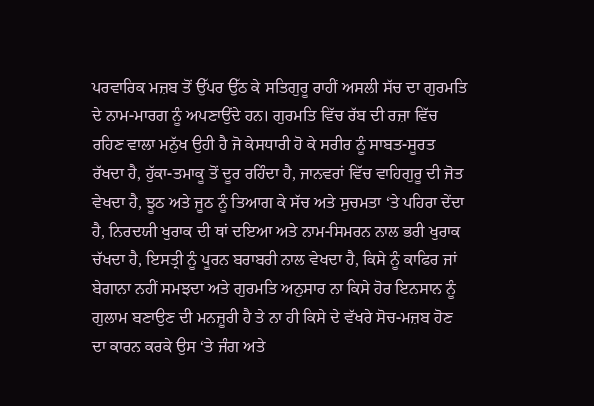ਪਰਵਾਰਿਕ ਮਜ਼ਬ ਤੋਂ ਉੱਪਰ ਉੱਠ ਕੇ ਸਤਿਗੁਰੂ ਰਾਹੀਂ ਅਸਲੀ ਸੱਚ ਦਾ ਗੁਰਮਤਿ ਦੇ ਨਾਮ-ਮਾਰਗ ਨੂੰ ਅਪਣਾਉਂਦੇ ਹਨ। ਗੁਰਮਤਿ ਵਿੱਚ ਰੱਬ ਦੀ ਰਜ਼ਾ ਵਿੱਚ ਰਹਿਣ ਵਾਲਾ ਮਨੁੱਖ ਉਹੀ ਹੈ ਜੋ ਕੇਸਧਾਰੀ ਹੋ ਕੇ ਸਰੀਰ ਨੂੰ ਸਾਬਤ-ਸੂਰਤ ਰੱਖਦਾ ਹੈ, ਹੁੱਕਾ-ਤਮਾਕੂ ਤੋਂ ਦੂਰ ਰਹਿੰਦਾ ਹੈ, ਜਾਨਵਰਾਂ ਵਿੱਚ ਵਾਹਿਗੁਰੂ ਦੀ ਜੋਤ ਵੇਖਦਾ ਹੈ, ਝੂਠ ਅਤੇ ਜੂਠ ਨੂੰ ਤਿਆਗ ਕੇ ਸੱਚ ਅਤੇ ਸੁਚਮਤਾ ‘ਤੇ ਪਹਿਰਾ ਦੇਂਦਾ ਹੈ, ਨਿਰਦਯੀ ਖੁਰਾਕ ਦੀ ਥਾਂ ਦਇਆ ਅਤੇ ਨਾਮ-ਸਿਮਰਨ ਨਾਲ ਭਰੀ ਖੁਰਾਕ ਚੱਖਦਾ ਹੈ, ਇਸਤ੍ਰੀ ਨੂੰ ਪੂਰਨ ਬਰਾਬਰੀ ਨਾਲ ਵੇਖਦਾ ਹੈ, ਕਿਸੇ ਨੂੰ ਕਾਫਿਰ ਜਾਂ ਬੇਗਾਨਾ ਨਹੀਂ ਸਮਝਦਾ ਅਤੇ ਗੁਰਮਤਿ ਅਨੁਸਾਰ ਨਾ ਕਿਸੇ ਹੋਰ ਇਨਸਾਨ ਨੂੰ ਗੁਲਾਮ ਬਣਾਉਣ ਦੀ ਮਨਜ਼ੂਰੀ ਹੈ ਤੇ ਨਾ ਹੀ ਕਿਸੇ ਦੇ ਵੱਖਰੇ ਸੋਚ-ਮਜ਼ਬ ਹੋਣ ਦਾ ਕਾਰਨ ਕਰਕੇ ਉਸ ‘ਤੇ ਜੰਗ ਅਤੇ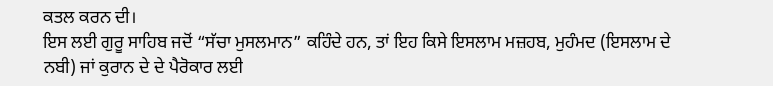ਕਤਲ ਕਰਨ ਦੀ।
ਇਸ ਲਈ ਗੁਰੂ ਸਾਹਿਬ ਜਦੋਂ “ਸੱਚਾ ਮੁਸਲਮਾਨ” ਕਹਿੰਦੇ ਹਨ, ਤਾਂ ਇਹ ਕਿਸੇ ਇਸਲਾਮ ਮਜ਼ਹਬ, ਮੁਹੰਮਦ (ਇਸਲਾਮ ਦੇ ਨਬੀ) ਜਾਂ ਕੁਰਾਨ ਦੇ ਦੇ ਪੈਰੋਕਾਰ ਲਈ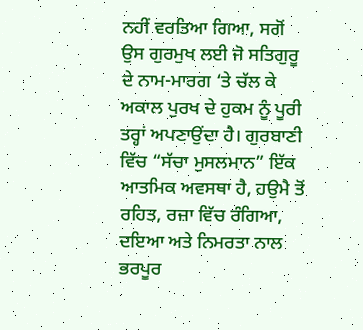ਨਹੀਂ ਵਰਤਿਆ ਗਿਆ, ਸਗੋਂ ਉਸ ਗੁਰਮੁਖ ਲਈ ਜੋ ਸਤਿਗੁਰੂ ਦੇ ਨਾਮ-ਮਾਰਗ ‘ਤੇ ਚੱਲ ਕੇ ਅਕਾਲ ਪੁਰਖ ਦੇ ਹੁਕਮ ਨੂੰ ਪੂਰੀ ਤਰ੍ਹਾਂ ਅਪਣਾਉਂਦਾ ਹੈ। ਗੁਰਬਾਣੀ ਵਿੱਚ “ਸੱਚਾ ਮੁਸਲਮਾਨ” ਇੱਕ ਆਤਮਿਕ ਅਵਸਥਾ ਹੈ, ਹਉਮੈ ਤੋਂ ਰਹਿਤ, ਰਜ਼ਾ ਵਿੱਚ ਰੰਗਿਆ, ਦਇਆ ਅਤੇ ਨਿਮਰਤਾ ਨਾਲ ਭਰਪੂਰ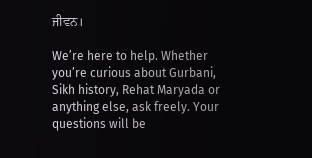ਜੀਵਨ।

We’re here to help. Whether you’re curious about Gurbani, Sikh history, Rehat Maryada or anything else, ask freely. Your questions will be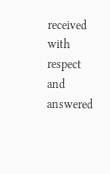received with respect and answered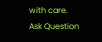with care.
Ask Question